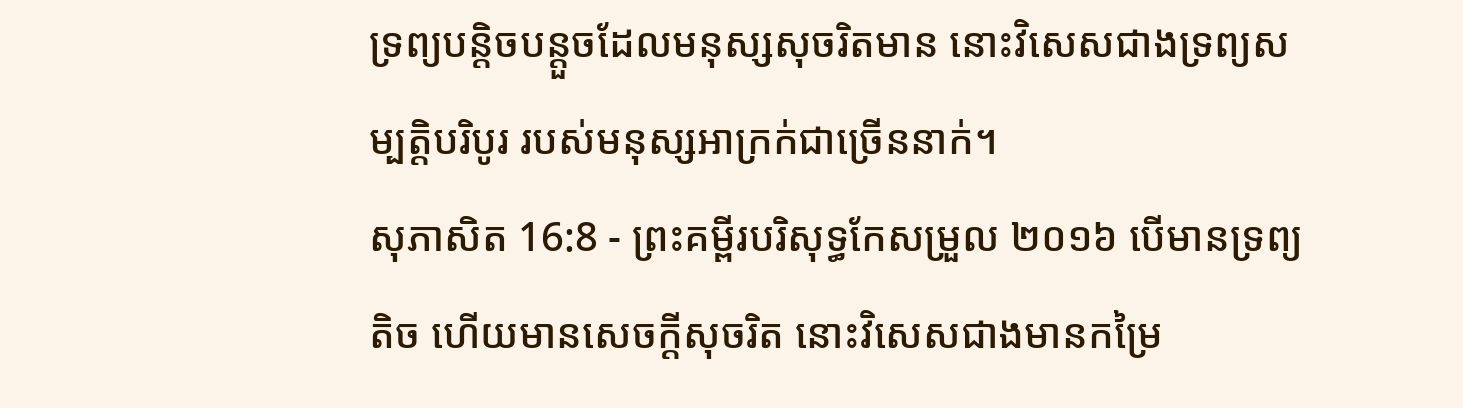ទ្រព្យបន្តិចបន្តួចដែលមនុស្សសុចរិតមាន នោះវិសេសជាងទ្រព្យសម្បត្តិបរិបូរ របស់មនុស្សអាក្រក់ជាច្រើននាក់។
សុភាសិត 16:8 - ព្រះគម្ពីរបរិសុទ្ធកែសម្រួល ២០១៦ បើមានទ្រព្យតិច ហើយមានសេចក្ដីសុចរិត នោះវិសេសជាងមានកម្រៃ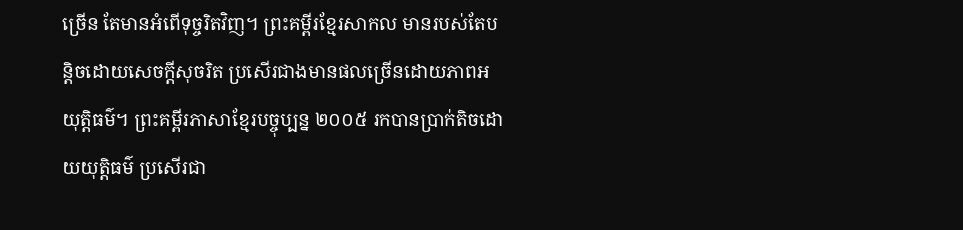ច្រើន តែមានអំពើទុច្ចរិតវិញ។ ព្រះគម្ពីរខ្មែរសាកល មានរបស់តែបន្តិចដោយសេចក្ដីសុចរិត ប្រសើរជាងមានផលច្រើនដោយភាពអយុត្តិធម៌។ ព្រះគម្ពីរភាសាខ្មែរបច្ចុប្បន្ន ២០០៥ រកបានប្រាក់តិចដោយយុត្តិធម៌ ប្រសើរជា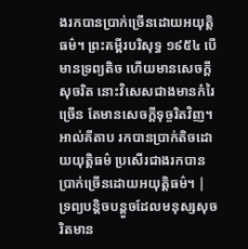ងរកបានប្រាក់ច្រើនដោយអយុត្តិធម៌។ ព្រះគម្ពីរបរិសុទ្ធ ១៩៥៤ បើមានទ្រព្យតិច ហើយមានសេចក្ដីសុចរិត នោះវិសេសជាងមានកំរៃច្រើន តែមានសេចក្ដីទុច្ចរិតវិញ។ អាល់គីតាប រកបានប្រាក់តិចដោយយុត្តិធម៌ ប្រសើរជាងរកបានប្រាក់ច្រើនដោយអយុត្តិធម៌។ |
ទ្រព្យបន្តិចបន្តួចដែលមនុស្សសុចរិតមាន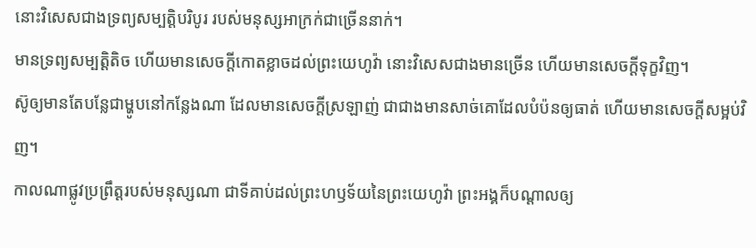នោះវិសេសជាងទ្រព្យសម្បត្តិបរិបូរ របស់មនុស្សអាក្រក់ជាច្រើននាក់។
មានទ្រព្យសម្បត្តិតិច ហើយមានសេចក្ដីកោតខ្លាចដល់ព្រះយេហូវ៉ា នោះវិសេសជាងមានច្រើន ហើយមានសេចក្ដីទុក្ខវិញ។
ស៊ូឲ្យមានតែបន្លែជាម្ហូបនៅកន្លែងណា ដែលមានសេចក្ដីស្រឡាញ់ ជាជាងមានសាច់គោដែលបំប៉នឲ្យធាត់ ហើយមានសេចក្ដីសម្អប់វិញ។
កាលណាផ្លូវប្រព្រឹត្តរបស់មនុស្សណា ជាទីគាប់ដល់ព្រះហឫទ័យនៃព្រះយេហូវ៉ា ព្រះអង្គក៏បណ្ដាលឲ្យ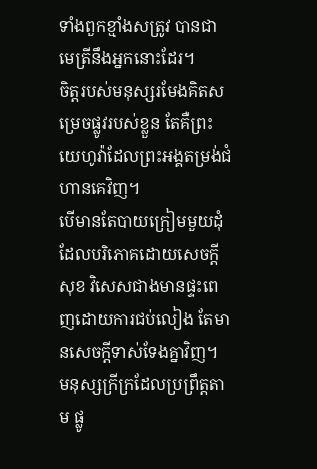ទាំងពួកខ្មាំងសត្រូវ បានជាមេត្រីនឹងអ្នកនោះដែរ។
ចិត្តរបស់មនុស្សរមែងគិតសម្រេចផ្លូវរបស់ខ្លួន តែគឺព្រះយេហូវ៉ាដែលព្រះអង្គតម្រង់ជំហានគេវិញ។
បើមានតែបាយក្រៀមមួយដុំ ដែលបរិភោគដោយសេចក្ដីសុខ វិសេសជាងមានផ្ទះពេញដោយការជប់លៀង តែមានសេចក្ដីទាស់ទែងគ្នាវិញ។
មនុស្សក្រីក្រដែលប្រព្រឹត្តតាម ផ្លូ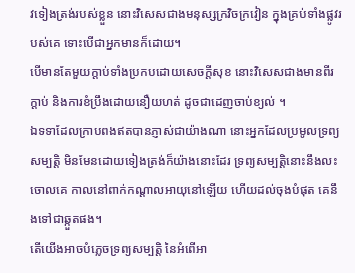វទៀងត្រង់របស់ខ្លួន នោះវិសេសជាងមនុស្សក្រវិចក្រវៀន ក្នុងគ្រប់ទាំងផ្លូវរបស់គេ ទោះបើជាអ្នកមានក៏ដោយ។
បើមានតែមួយក្តាប់ទាំងប្រកបដោយសេចក្ដីសុខ នោះវិសេសជាងមានពីរក្តាប់ និងការខំប្រឹងដោយនឿយហត់ ដូចជាដេញចាប់ខ្យល់ ។
ឯទទាដែលក្រាបពងឥតបានភ្ញាស់ជាយ៉ាងណា នោះអ្នកដែលប្រមូលទ្រព្យសម្បត្តិ មិនមែនដោយទៀងត្រង់ក៏យ៉ាងនោះដែរ ទ្រព្យសម្បត្តិនោះនឹងលះចោលគេ កាលនៅពាក់កណ្ដាលអាយុនៅឡើយ ហើយដល់ចុងបំផុត គេនឹងទៅជាឆ្កួតផង។
តើយើងអាចបំភ្លេចទ្រព្យសម្បត្តិ នៃអំពើអា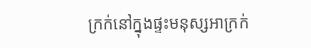ក្រក់នៅក្នុងផ្ទះមនុស្សអាក្រក់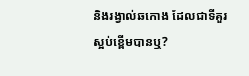និងរង្វាល់ឆកោង ដែលជាទីគួរស្អប់ខ្ពើមបានឬ?